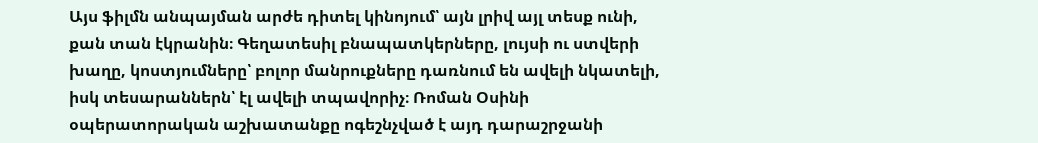Այս ֆիլմն անպայման արժե դիտել կինոյում՝ այն լրիվ այլ տեսք ունի, քան տան էկրանին։ Գեղատեսիլ բնապատկերները, լույսի ու ստվերի խաղը, կոստյումները՝ բոլոր մանրուքները դառնում են ավելի նկատելի, իսկ տեսարաններն՝ էլ ավելի տպավորիչ։ Ռոման Օսինի օպերատորական աշխատանքը ոգեշնչված է այդ դարաշրջանի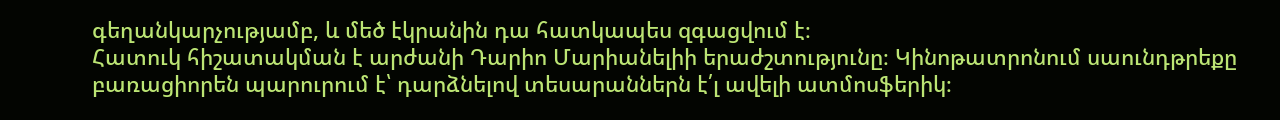գեղանկարչությամբ, և մեծ էկրանին դա հատկապես զգացվում է։
Հատուկ հիշատակման է արժանի Դարիո Մարիանելիի երաժշտությունը։ Կինոթատրոնում սաունդթրեքը բառացիորեն պարուրում է՝ դարձնելով տեսարաններն է՛լ ավելի ատմոսֆերիկ։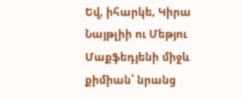Եվ, իհարկե, Կիրա Նայթլիի ու Մեթյու Մաքֆեդյենի միջև քիմիան՝ նրանց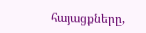հայացքները,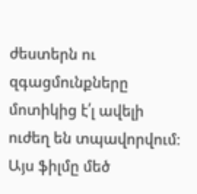ժեստերն ու զգացմունքները մոտիկից է՛լ ավելի ուժեղ են տպավորվում։
Այս ֆիլմը մեծ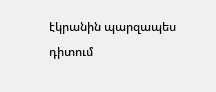էկրանին պարզապես դիտում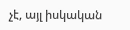չէ, այլ իսկական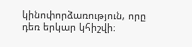կինոփորձառություն, որը դեռ երկար կհիշվի։